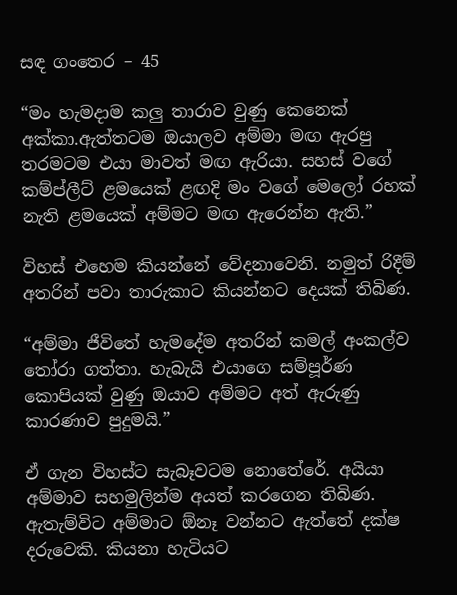සඳ ගංතෙර – 45

“මං හැමදාම කලු තාරාව වුණු කෙනෙක් අක්කා.ඇත්තටම ඔයාලව අම්මා මඟ ඇරපු තරමටම එයා මාවත් මඟ ඇරියා. සහස් වගේ කම්ප්ලීට් ළමයෙක් ළඟදි මං වගේ මෙලෝ රහක් නැති ළමයෙක් අම්මට මඟ ඇරෙන්න ඇති.”

විහස් එහෙම කියන්නේ වේදනාවෙනි. නමුත් රිදීම් අතරින් පවා තාරුකාට කියන්නට දෙයක් තිබිණ.

“අම්මා ජීවිතේ හැමදේම අතරින් කමල් අංකල්ව තෝරා ගත්තා. හැබැයි එයාගෙ සම්පූර්ණ කොපියක් වුණු ඔයාව අම්මට අත් ඇරුණු කාරණාව පුදුමයි.”

ඒ ගැන විහස්ට සැබෑවටම නොතේරේ. අයියා අම්මාව සහමුලින්ම අයත් කරගෙන තිබිණ. ඇතැම්විට අම්මාට ඕනෑ වන්නට ඇත්තේ දක්ෂ දරුවෙකි. කියනා හැටියට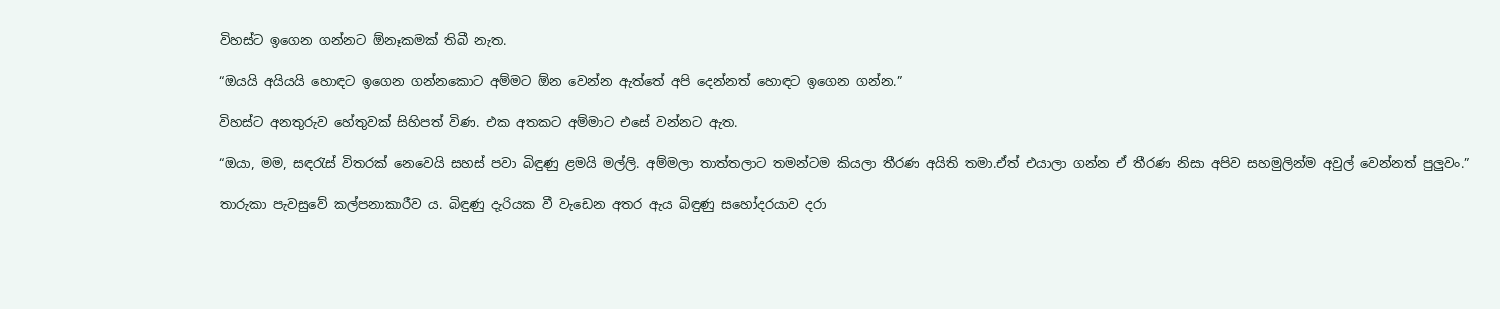විහස්ට ඉගෙන ගන්නට ඕනෑකමක් තිබී නැත.

“ඔයයි අයියයි හොඳට ඉගෙන ගන්නකොට අම්මට ඕන වෙන්න ඇත්තේ අපි දෙන්නත් හොඳට ඉගෙන ගන්න.”

විහස්ට අනතුරුව හේතුවක් සිහිපත් විණ. එක අතකට අම්මාට එසේ වන්නට ඇත.

“ඔයා, මම, සඳරැස් විතරක් නෙවෙයි සහස් පවා බිඳුණු ළමයි මල්ලි. අම්මලා තාත්තලාට තමන්ටම කියලා තීරණ අයිති තමා.ඒත් එයාලා ගන්න ඒ තීරණ නිසා අපිව සහමුලින්ම අවුල් වෙන්නත් පුලුවං.”

තාරුකා පැවසුවේ කල්පනාකාරීව ය. බිඳුණු දැරියක වී වැඩෙන අතර ඇය බිඳුණු සහෝදරයාව දරා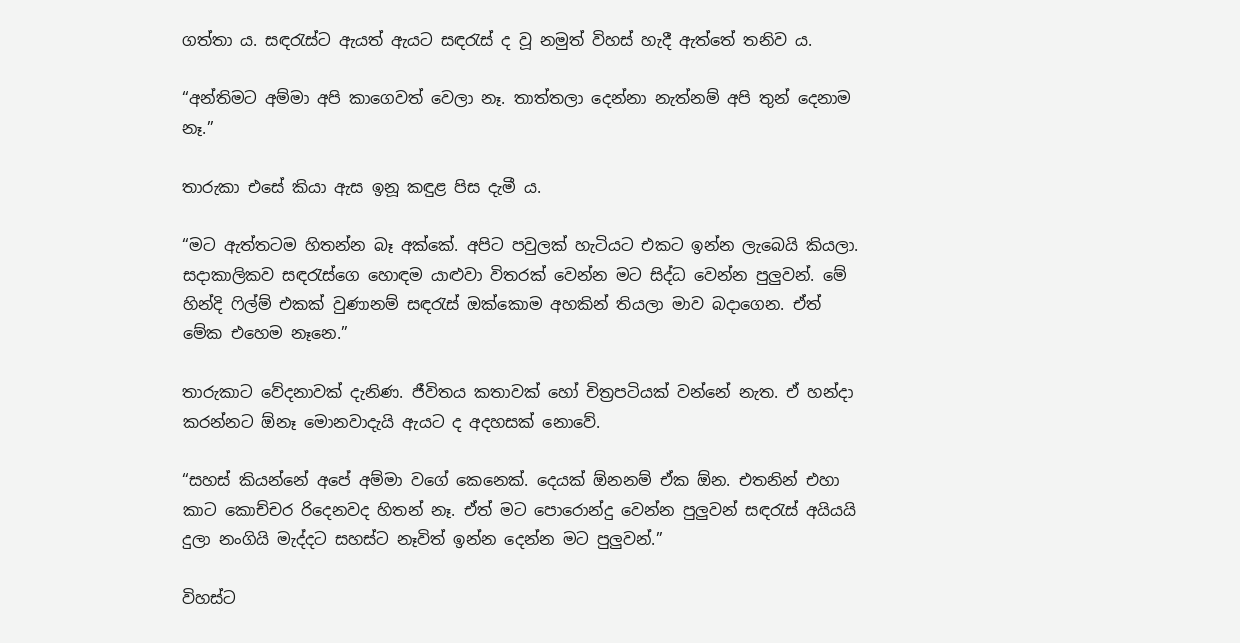ගත්තා ය. සඳරැස්ට ඇයත් ඇයට සඳරැස් ද වූ නමුත් විහස් හැදී ඇත්තේ තනිව ය.

“අන්තිමට අම්මා අපි කාගෙවත් වෙලා නෑ. තාත්තලා දෙන්නා නැත්නම් අපි තුන් දෙනාම නෑ.”

තාරුකා එසේ කියා ඇස ඉනූ කඳුළ පිස දැමී ය.

“මට ඇත්තටම හිතන්න බෑ අක්කේ. අපිට පවුලක් හැටියට එකට ඉන්න ලැබෙයි කියලා. සදාකාලිකව සඳරැස්ගෙ හොඳම යාළුවා විතරක් වෙන්න මට සිද්ධ වෙන්න පුලුවන්. මේ හින්දි ෆිල්ම් එකක් වුණානම් සඳරැස් ඔක්කොම අහකින් තියලා මාව බදාගෙන. ඒත් මේක එහෙම නෑනෙ.”

තාරුකාට වේදනාවක් දැනිණ. ජීවිතය කතාවක් හෝ චිත්‍රපටියක් වන්නේ නැත. ඒ හන්දා කරන්නට ඕනෑ මොනවාදැයි ඇයට ද අදහසක් නොවේ.

“සහස් කියන්නේ අපේ අම්මා වගේ කෙනෙක්. දෙයක් ඕනනම් ඒක ඕන. එතනින් එහා කාට කොච්චර රිදෙනවද හිතන් නෑ. ඒත් මට පොරොන්දු වෙන්න පුලුවන් සඳරැස් අයියයි දුලා නංගියි මැද්දට සහස්ට නෑවිත් ඉන්න දෙන්න මට පුලුවන්.”

විහස්ට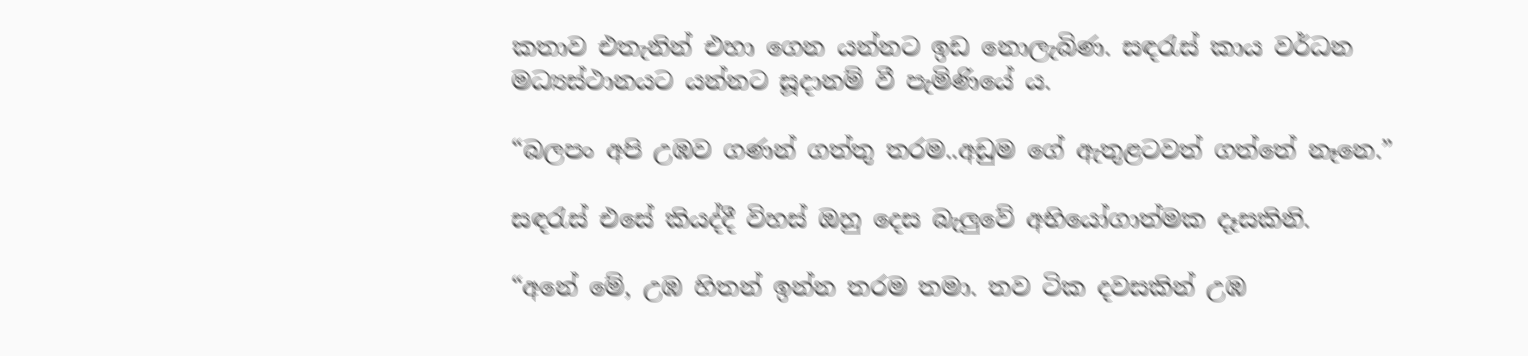කතාව එතැනින් එහා ගෙන යන්නට ඉඩ නොලැබිණ. සඳරැස් කාය වර්ධන මධ්‍යස්ථානයට යන්නට සූදානම් වී පැමිණියේ ය.

“බලපං අපි උඹව ගණන් ගත්තු තරම..අඩුම ගේ ඇතුළටවත් ගත්තේ නෑනෙ.”

සඳරැස් එසේ කියද්දී විහස් ඔහු දෙස බැලුවේ අභියෝගාත්මක දෑසකිනි.

“අනේ මේ, උඹ හිතන් ඉන්න තරම තමා. තව ටික දවසකින් උඹ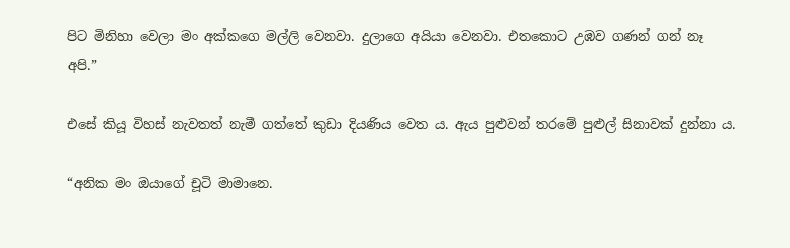පිට මිනිහා වෙලා මං අක්කගෙ මල්ලි වෙනවා. දුලාගෙ අයියා වෙනවා. එතකොට උඹව ගණන් ගන් නෑ අපි.”

එසේ කියූ විහස් නැවතත් නැමී ගත්තේ කුඩා දියණිය වෙත ය. ඇය පුළුවන් තරමේ පුළුල් සිනාවක් දුන්නා ය.

“අනික මං ඔයාගේ චූටි මාමානෙ.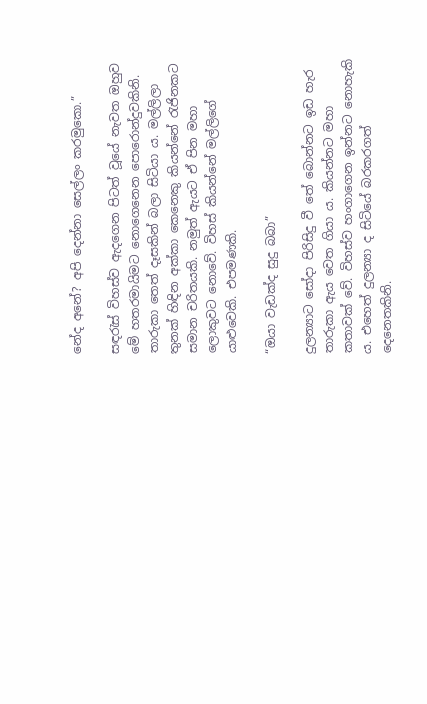නේද අනේ? අපි දෙන්නා සෙල්ලං කරමුකො.”

සඳරැස් විහස්ව ඇදගෙන පිටත් වූයේ නැවත ඔහුව මේ හතරමායිමට නොගෙනෙන පොරොන්දුවකිනි. තාරුකා තෙත් දෑසකින් බලා සිටියා ය. මල්ලිලා තුනක් හිඳින අක්කා කෙනෙකු කියන්නේ රැජිනකට සමාන චරිතයකි. නමුත් ඇයට ඒ පින මහා ලොකුවට නොවේ. විහස් කියන්නේ මල්ලිගේ යාළුවෙකි. එපමණකි.

“ඔයා වැඩක්ද සුදු බබා”

දුලන්‍යාට සෝදා පිරිසිදු වී තේ බොන්නට ඉඩ හැර තාරුකා ඇය වෙත ගියා ය. කියන්නට මහා කතාවක් වේ. විහස්ව හංගාගෙන ඉන්නට නොහැකි ය. එහෙත් දුලන්‍යා ද සිටියේ බරකරගත් දෙනෙතකිනි.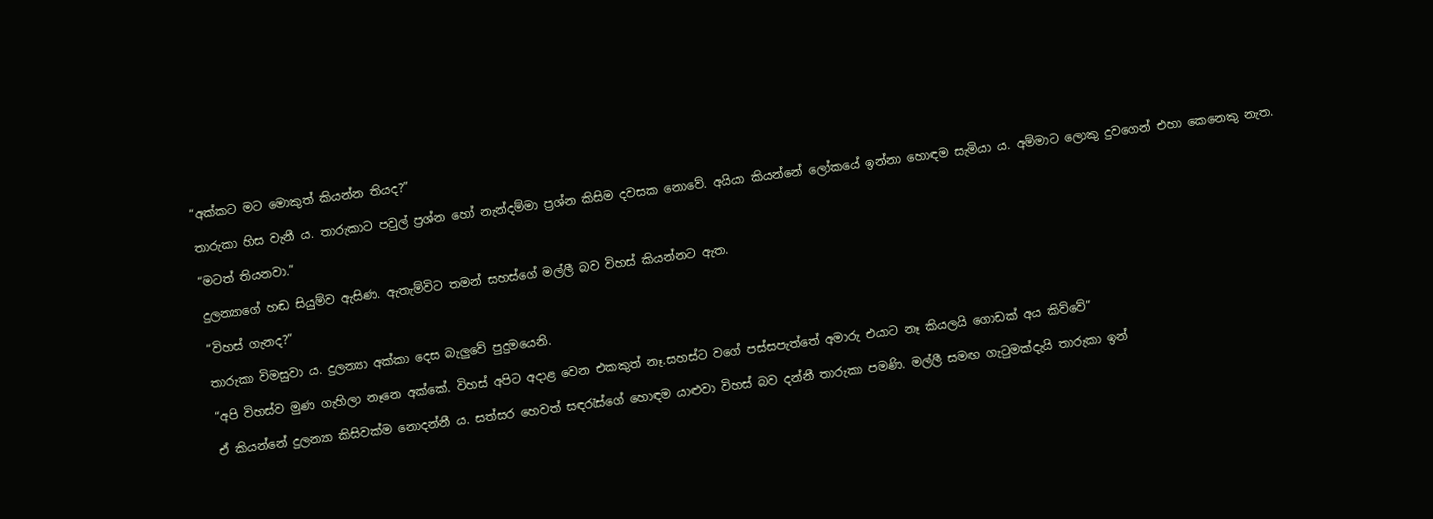“අක්කට මට මොකුත් කියන්න තියද?”

තාරුකා හිස වැනී ය. තාරුකාට පවුල් ප්‍රශ්න හෝ නැන්දම්මා ප්‍රශ්න කිසිම දවසක නොවේ. අයියා කියන්නේ ලෝකයේ ඉන්නා හොඳම සැමියා ය. අම්මාට ලොකු දුවගෙන් එහා කෙනෙකු නැත.

“මටත් තියනවා.”

දුලන්‍යාගේ හඬ සියුම්ව ඇසිණ. ඇතැම්විට තමන් සහස්ගේ මල්ලී බව විහස් කියන්නට ඇත.

“විහස් ගැනද?”

තාරුකා විමසුවා ය. දුලන්‍යා අක්කා දෙස බැලුවේ පුදුමයෙනි.

“අපි විහස්ව මුණ ගැහිලා නෑනෙ අක්කේ. විහස් අපිට අදාළ වෙන එකකුත් නෑ.සහස්ට වගේ පස්සපැත්තේ අමාරු එයාට නෑ කියලයි ගොඩක් අය කිව්වේ”

ඒ කියන්නේ දුලන්‍යා කිසිවක්ම නොදන්නී ය. සත්සර හෙවත් සඳරැස්ගේ හොඳම යාළුවා විහස් බව දන්නී තාරුකා පමණි. මල්ලී සමඟ ගැටුමක්දැයි තාරුකා ඉන්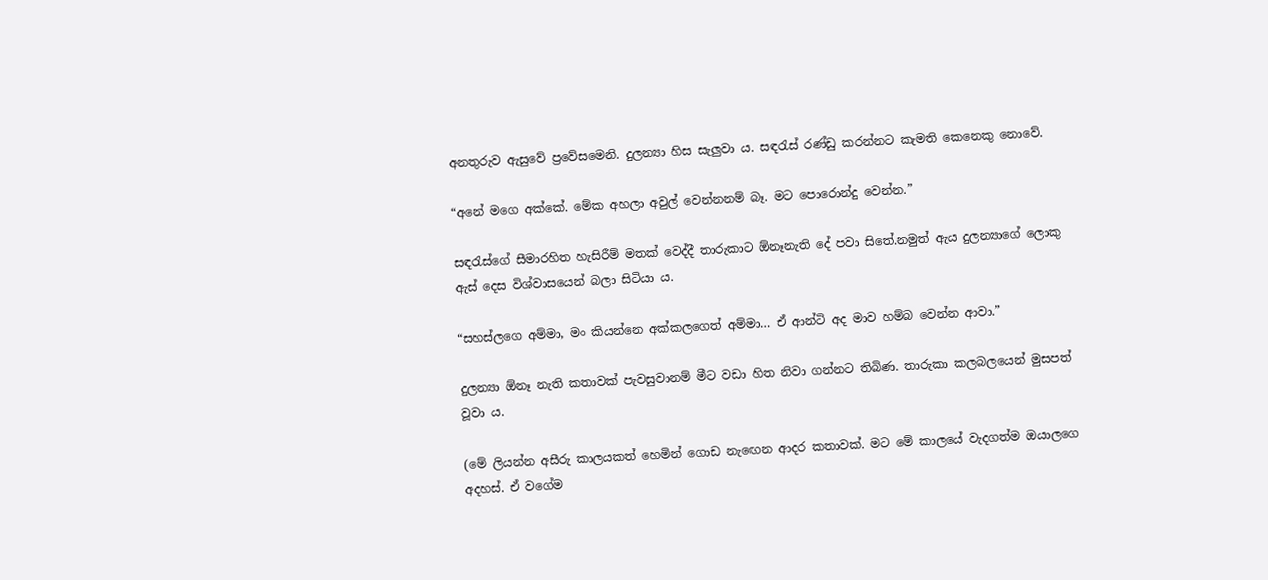අනතුරුව ඇසුවේ ප්‍රවේසමෙනි. දුලන්‍යා හිස සැලුවා ය. සඳරැස් රණ්ඩු කරන්නට කැමති කෙනෙකු නොවේ.

“අනේ මගෙ අක්කේ. මේක අහලා අවුල් වෙන්නනම් බෑ. මට පොරොන්දු වෙන්න.”

සඳරැස්ගේ සීමාරහිත හැසිරීම් මතක් වෙද්දී තාරුකාට ඕනෑනැති දේ පවා සිතේ.නමුත් ඇය දුලන්‍යාගේ ලොකු ඇස් දෙස විශ්වාසයෙන් බලා සිටියා ය.

“සහස්ලගෙ අම්මා, මං කියන්නෙ අක්කලගෙත් අම්මා… ඒ ආන්ටි අද මාව හම්බ වෙන්න ආවා.”

දුලන්‍යා ඕනෑ නැති කතාවක් පැවසුවානම් මීට වඩා හිත නිවා ගන්නට තිබිණ. තාරුකා කලබලයෙන් මුසපත් වූවා ය.

(මේ ලියන්න අසීරු කාලයකත් හෙමින් ගොඩ නැඟෙන ආදර කතාවක්. මට මේ කාලයේ වැදගත්ම ඔයාලගෙ අදහස්. ඒ වගේම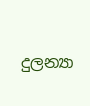දුලන්‍යා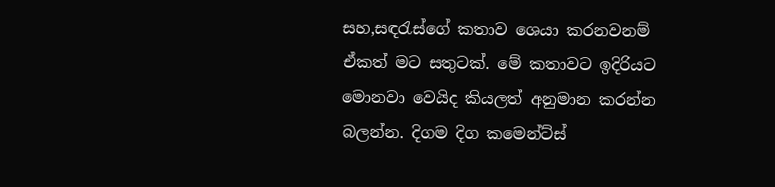සහ,සඳරැස්ගේ කතාව ශෙයා කරනවනම් ඒකත් මට සතුටක්. මේ කතාවට ඉදිරියට මොනවා වෙයිද කියලත් අනුමාන කරන්න බලන්න. දිගම දිග කමෙන්ට්ස්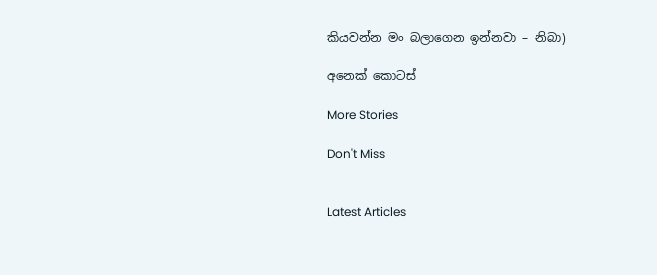කියවන්න මං බලාගෙන ඉන්නවා – නිබා)

අනෙක් කොටස්

More Stories

Don't Miss


Latest Articles